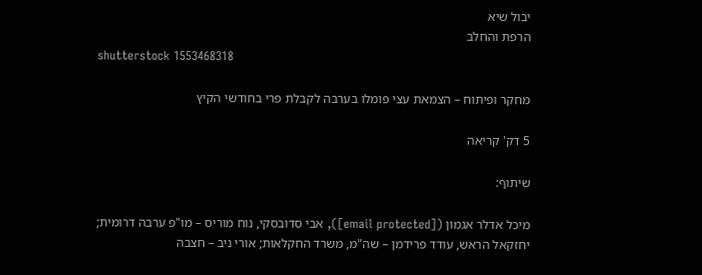יבול שיא
הרפת והחלב
shutterstock 1553468318

מחקר ופיתוח – הצמאת עצי פומלו בערבה לקבלת פרי בחודשי הקיץ

5 דק' קריאה

שיתוף:

מיכל אדלר אגמון ([email protected]), אבי סדובסקי, נוח מוריס – מו"פ ערבה דרומית; יחזקאל הראש, עודד פרידמן – שה"מ, משרד החקלאות; אורי ניב – חצבה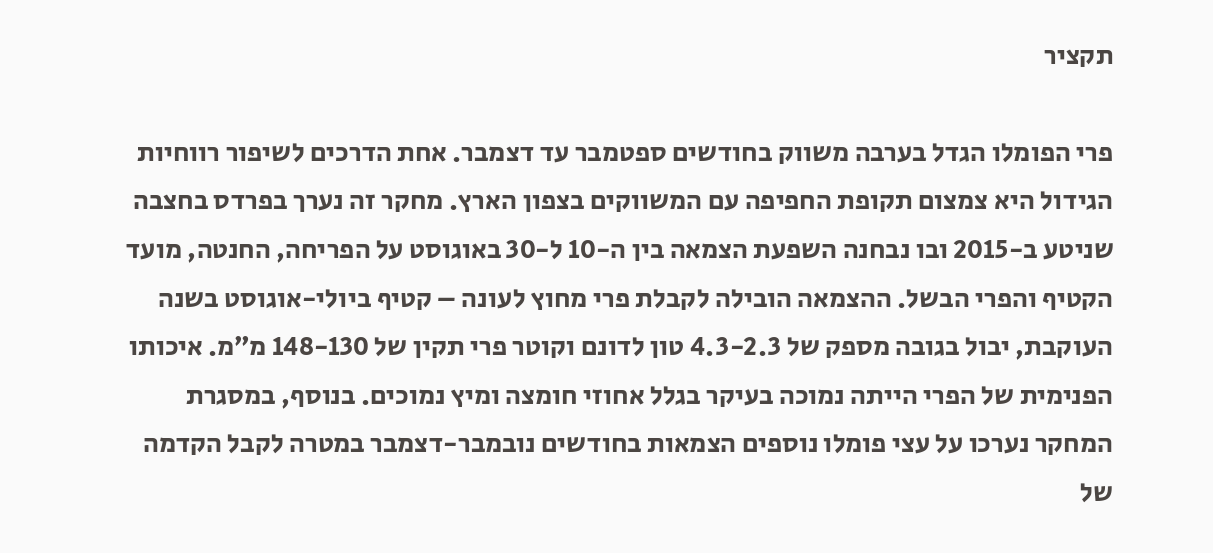תקציר

פרי הפומלו הגדל בערבה משווק בחודשים ספטמבר עד דצמבר. אחת הדרכים לשיפור רווחיות הגידול היא צמצום תקופת החפיפה עם המשווקים בצפון הארץ. מחקר זה נערך בפרדס בחצבה שניטע ב-2015 ובו נבחנה השפעת הצמאה בין ה-10 ל-30 באוגוסט על הפריחה, החנטה, מועד הקטיף והפרי הבשל. ההצמאה הובילה לקבלת פרי מחוץ לעונה – קטיף ביולי-אוגוסט בשנה העוקבת, יבול בגובה מספק של 4.3-2.3 טון לדונם וקוטר פרי תקין של 148-130 מ״מ. איכותו הפנימית של הפרי הייתה נמוכה בעיקר בגלל אחוזי חומצה ומיץ נמוכים. בנוסף, במסגרת המחקר נערכו על עצי פומלו נוספים הצמאות בחודשים נובמבר-דצמבר במטרה לקבל הקדמה של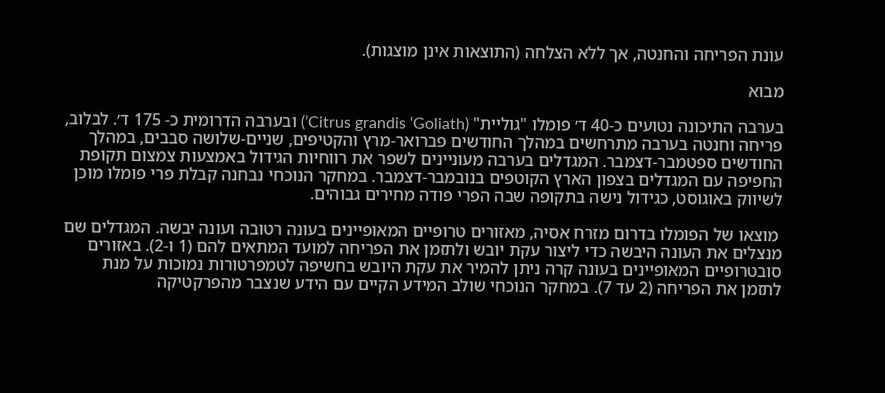עונת הפריחה והחנטה, אך ללא הצלחה (התוצאות אינן מוצגות).

מבוא

בערבה התיכונה נטועים כ-40 ד׳ פומלו "גוליית" (Citrus grandis ‘Goliath’) ובערבה הדרומית כ- 175 ד׳. לבלוב, פריחה וחנטה בערבה מתרחשים במהלך החודשים פברואר-מרץ והקטיפים, שניים-שלושה סבבים, במהלך החודשים ספטמבר-דצמבר. המגדלים בערבה מעוניינים לשפר את רווחיות הגידול באמצעות צמצום תקופת החפיפה עם המגדלים בצפון הארץ הקוטפים בנובמבר-דצמבר. במחקר הנוכחי נבחנה קבלת פרי פומלו מוכן לשיווק באוגוסט, כגידול נישה בתקופה שבה הפרי פודה מחירים גבוהים.

 מוצאו של הפומלו בדרום מזרח אסיה, מאזורים טרופיים המאופיינים בעונה רטובה ועונה יבשה. המגדלים שם מנצלים את העונה היבשה כדי ליצור עקת יובש ולתזמן את הפריחה למועד המתאים להם (1 ו-2). באזורים סובטרופיים המאופיינים בעונה קרה ניתן להמיר את עקת היובש בחשיפה לטמפרטורות נמוכות על מנת לתזמן את הפריחה (2 עד 7). במחקר הנוכחי שולב המידע הקיים עם הידע שנצבר מהפרקטיקה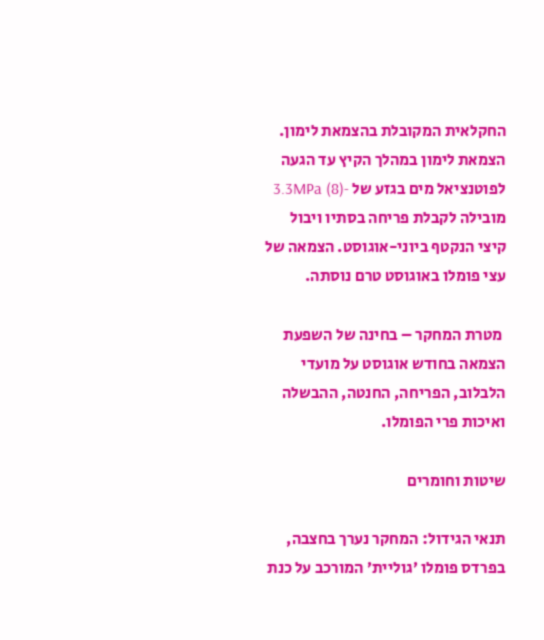החקלאית המקובלת בהצמאת לימון. הצמאת לימון במהלך הקיץ עד הגעה לפוטנציאל מים בגזע של -3.3MPa (8) מובילה לקבלת פריחה בסתיו ויבול קיצי הנקטף ביוני-אוגוסט. הצמאה של עצי פומלו באוגוסט טרם נוסתה.

 מטרת המחקר – בחינה של השפעת הצמאה בחודש אוגוסט על מועדי הלבלוב, הפריחה, החנטה, ההבשלה ואיכות פרי הפומלו.

שיטות וחומרים

תנאי הגידול: המחקר נערך בחצבה, בפרדס פומלו ׳גוליית׳ המורכב על כנת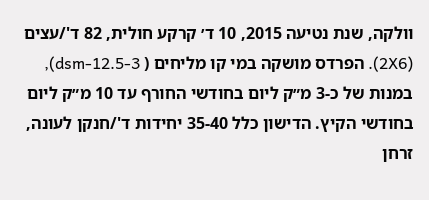וולקה, שנת נטיעה 2015, 10 ד׳ קרקע חולית, 82 ד'/עצים (2X6). הפרדס מושקה במי קו מליחים ( dsm-12.5-3), במנות של כ-3 מ״ק ליום בחודשי החורף עד 10 מ״ק ליום בחודשי הקיץ. הדישון כלל 35-40 יחידות ד'/חנקן לעונה, זרחן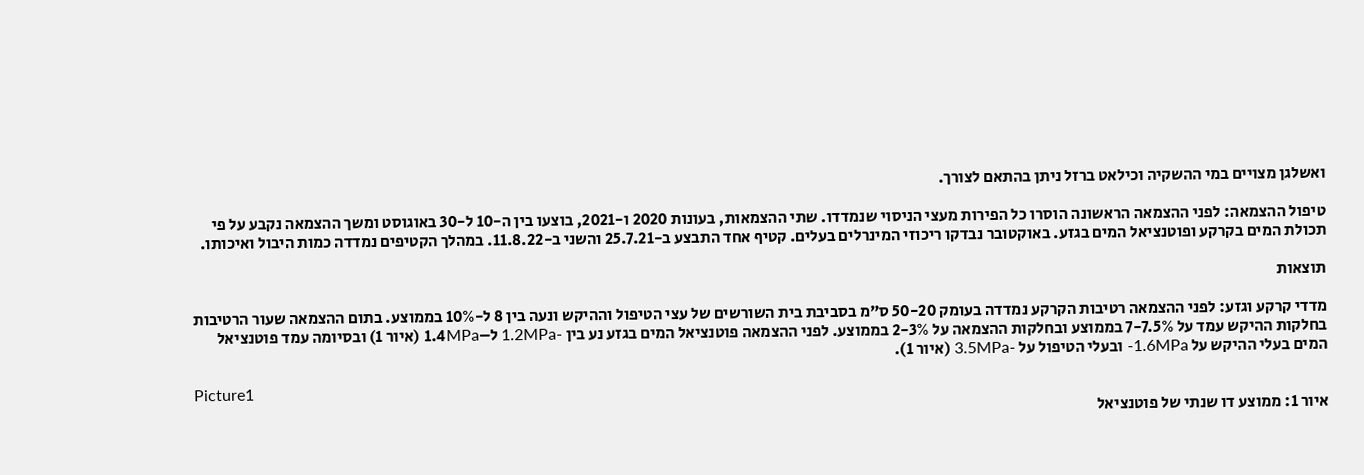ואשלגן מצויים במי ההשקיה וכילאט ברזל ניתן בהתאם לצורך.

טיפול ההצמאה: לפני ההצמאה הראשונה הוסרו כל הפירות מעצי הניסוי שנמדדו. שתי ההצמאות, בעונות 2020 ו-2021, בוצעו בין ה-10 ל-30 באוגוסט ומשך ההצמאה נקבע על פי תכולת המים בקרקע ופוטנציאל המים בגזע. באוקטובר נבדקו ריכוזי המינרלים בעלים. קטיף אחד התבצע ב-25.7.21 והשני ב-11.8.22. במהלך הקטיפים נמדדה כמות היבול ואיכותו.

תוצאות

מדדי קרקע וגזע: לפני ההצמאה רטיבות הקרקע נמדדה בעומק 50-20 ס"מ בסביבת בית השורשים של עצי הטיפול וההיקש ונעה בין 8 ל-10% בממוצע. בתום ההצמאה שעור הרטיבות בחלקות ההיקש עמד על 7-7.5% בממוצע ובחלקות ההצמאה על 2-3% בממוצע. לפני ההצמאה פוטנציאל המים בגזע נע בין -1.2MPa ל–1.4MPa (איור 1) ובסיומה עמד פוטנציאל המים בעלי ההיקש על 1.6MPa- ובעלי הטיפול על -3.5MPa (איור 1).

Picture1
איור 1: ממוצע דו שנתי של פוטנציאל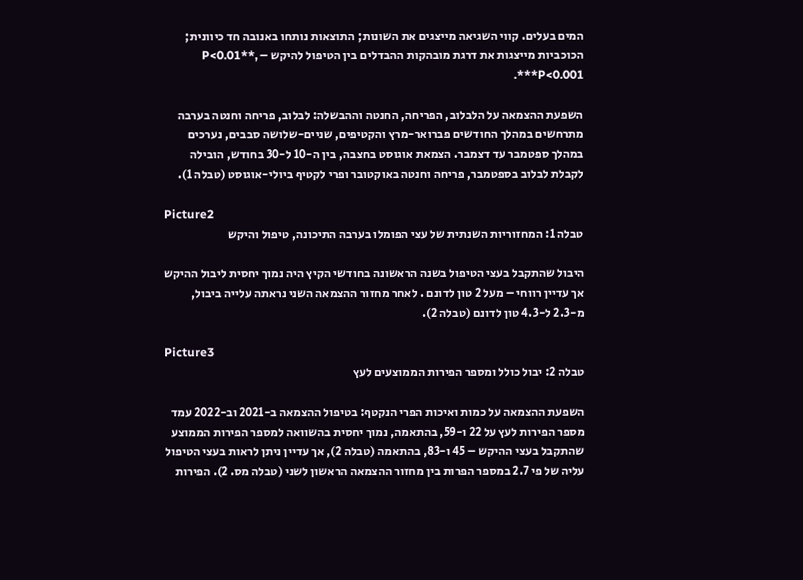המים בעלים. קווי השגיאה מייצגים את השונות; התוצאות נותחו באנובה חד כיוונית; הכוכביות מייצגות את דרגת מובהקות ההבדלים בין הטיפול להיקש – P<0.01**, P<0.001***.

השפעת ההצמאה על הלבלוב, הפריחה, החנטה וההבשלה: לבלוב, פריחה וחנטה בערבה מתרחשים במהלך החודשים פברואר-מרץ והקטיפים, שניים-שלושה סבבים, נערכים במהלך ספטמבר עד דצמבר. הצמאת אוגוסט בחצבה, בין ה-10 ל-30 בחודש, הובילה לקבלת לבלוב בספטמבר, פריחה וחנטה באוקטובר ופרי לקטיף ביולי-אוגוסט (טבלה 1).

Picture2
טבלה 1: המחזוריות השנתית של עצי הפומלו בערבה התיכונה, טיפול והיקש

היבול שהתקבל בעצי הטיפול בשנה הראשונה בחודשי הקיץ היה נמוך יחסית ליבול ההיקש אך עדיין רווחי – מעל 2 טון לדונם . לאחר מחזור ההצמאה השני נראתה עלייה ביבול, מ-2.3 ל-4.3 טון לדונם (טבלה 2).

Picture3
טבלה 2: יבול כולל ומספר הפירות הממוצעים לעץ

השפעת ההצמאה על כמות ואיכות הפרי הנקטף: בטיפול ההצמאה ב-2021 וב-2022 עמד מספר הפירות לעץ על 22 ו-59, בהתאמה, נמוך יחסית בהשוואה למספר הפירות הממוצע שהתקבל בעצי ההיקש – 45 ו-83, בהתאמה (טבלה 2), אך עדיין ניתן לראות בעצי הטיפול עליה של פי 2.7 במספר הפרות בין מחזור ההצמאה הראשון לשני (טבלה מס. 2). הפירות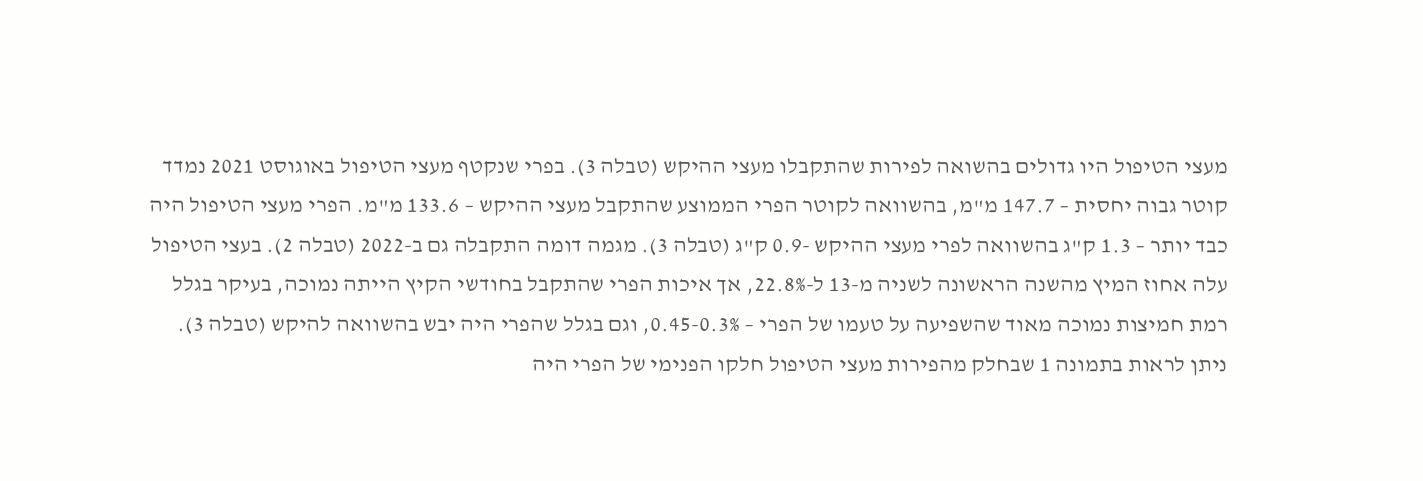מעצי הטיפול היו גדולים בהשואה לפירות שהתקבלו מעצי ההיקש (טבלה 3). בפרי שנקטף מעצי הטיפול באוגוסט 2021 נמדד קוטר גבוה יחסית – 147.7 מ"מ, בהשוואה לקוטר הפרי הממוצע שהתקבל מעצי ההיקש – 133.6 מ"מ. הפרי מעצי הטיפול היה כבד יותר – 1.3 ק"ג בהשוואה לפרי מעצי ההיקש -0.9 ק"ג (טבלה 3). מגמה דומה התקבלה גם ב-2022 (טבלה 2). בעצי הטיפול עלה אחוז המיץ מהשנה הראשונה לשניה מ-13 ל-22.8%, אך איכות הפרי שהתקבל בחודשי הקיץ הייתה נמוכה, בעיקר בגלל רמת חמיצות נמוכה מאוד שהשפיעה על טעמו של הפרי – 0.45-0.3%, וגם בגלל שהפרי היה יבש בהשוואה להיקש (טבלה 3). ניתן לראות בתמונה 1 שבחלק מהפירות מעצי הטיפול חלקו הפנימי של הפרי היה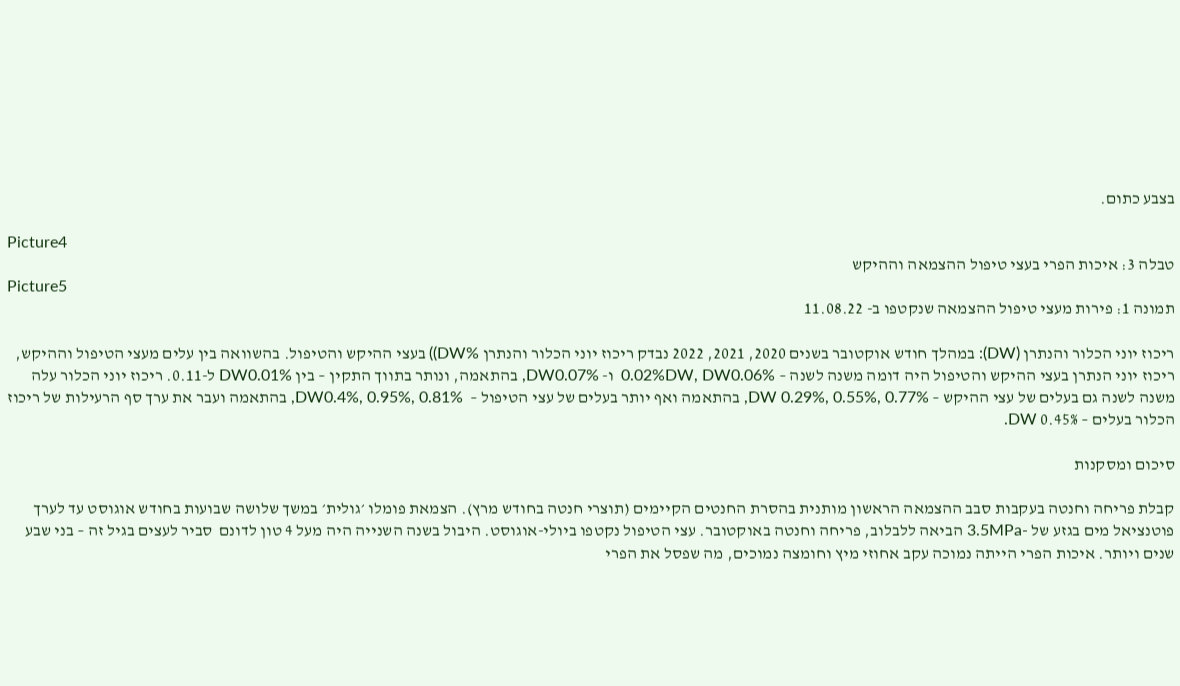בצבע כתום.

Picture4
טבלה 3: איכות הפרי בעצי טיפול ההצמאה וההיקש
Picture5
תמונה 1: פירות מעצי טיפול ההצמאה שנקטפו ב- 11.08.22

ריכוז יוני הכלור והנתרן (DW): במהלך חודש אוקטובר בשנים 2020, 2021, 2022 נבדק ריכוז יוני הכלור והנתרן %DW)) בעצי ההיקש והטיפול. בהשוואה בין עלים מעצי הטיפול וההיקש, ריכוז יוני הנתרן בעצי ההיקש והטיפול היה דומה משנה לשנה – 0.02%DW, DW0.06%  ו- DW0.07%, בהתאמה, ונותר בתווך התקין – בין DW0.01% ל-0.11. ריכוז יוני הכלור עלה משנה לשנה גם בעלים של עצי ההיקש – DW 0.29%, 0.55%, 0.77%, בהתאמה ואף יותר בעלים של עצי הטיפול –  DW0.4%, 0.95%, 0.81%, בהתאמה ועבר את ערך סף הרעילות של ריכוז הכלור בעלים – 0.45% DW.

סיכום ומסקנות

קבלת פריחה וחנטה בעקבות סבב ההצמאה הראשון מותנית בהסרת החנטים הקיימים (תוצרי חנטה בחודש מרץ). הצמאת פומלו ׳גולית׳ במשך שלושה שבועות בחודש אוגוסט עד לערך פוטנציאל מים בגזע של -3.5MPa הביאה ללבלוב, פריחה וחנטה באוקטובר. עצי הטיפול נקטפו ביולי-אוגוסט. היבול בשנה השנייה היה מעל 4 טון לדונם  סביר לעצים בגיל זה – בני שבע שנים ויותר. איכות הפרי הייתה נמוכה עקב אחוזי מיץ וחומצה נמוכים, מה שפסל את הפרי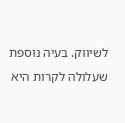לשיווק. בעיה נוספת שעלולה לקרות היא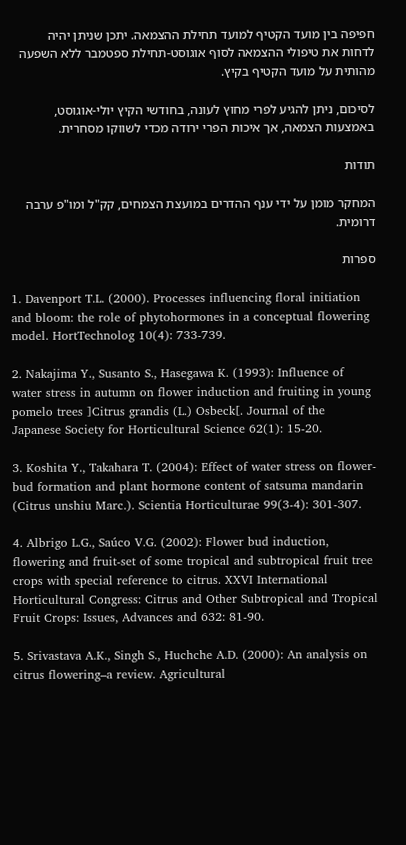חפיפה בין מועד הקטיף למועד תחילת ההצמאה. יתכן שניתן יהיה לדחות את טיפולי ההצמאה לסוף אוגוסט-תחילת ספטמבר ללא השפעה מהותית על מועד הקטיף בקיץ.

לסיכום, ניתן להגיע לפרי מחוץ לעונה, בחודשי הקיץ יולי-אוגוסט, באמצעות הצמאה, אך איכות הפרי ירודה מכדי לשווקו מסחרית.

תודות

המחקר מומן על ידי ענף ההדרים במועצת הצמחים, קק"ל ומו"פ ערבה דרומית.

ספרות

1. Davenport T.L. (2000). Processes influencing floral initiation and bloom: the role of phytohormones in a conceptual flowering model. HortTechnolog 10(4): 733-739.

2. Nakajima Y., Susanto S., Hasegawa K. (1993): Influence of water stress in autumn on flower induction and fruiting in young pomelo trees ]Citrus grandis (L.) Osbeck[. Journal of the Japanese Society for Horticultural Science 62(1): 15-20.

3. Koshita Y., Takahara T. (2004): Effect of water stress on flower-bud formation and plant hormone content of satsuma mandarin (Citrus unshiu Marc.). Scientia Horticulturae 99(3-4): 301-307.

4. Albrigo L.G., Saúco V.G. (2002): Flower bud induction, flowering and fruit-set of some tropical and subtropical fruit tree crops with special reference to citrus. XXVI International Horticultural Congress: Citrus and Other Subtropical and Tropical Fruit Crops: Issues, Advances and 632: 81-90.

5. Srivastava A.K., Singh S., Huchche A.D. (2000): An analysis on citrus flowering–a review. Agricultural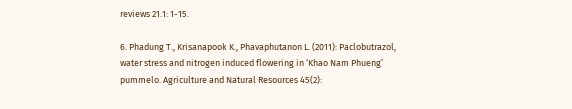reviews 21.1: 1-15.

6. Phadung T., Krisanapook K., Phavaphutanon L. (2011): Paclobutrazol, water stress and nitrogen induced flowering in ‘Khao Nam Phueng’ pummelo. Agriculture and Natural Resources 45(2):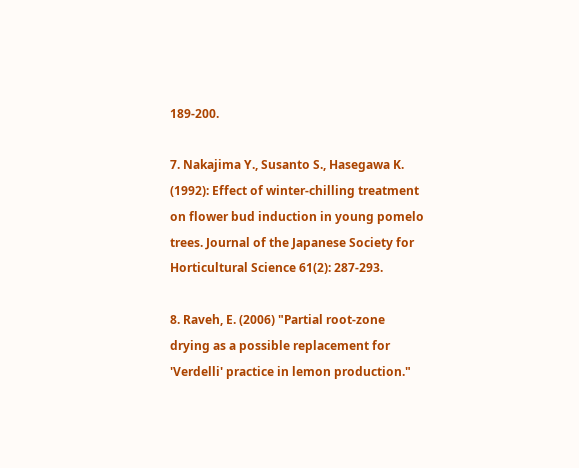189-200.

7. Nakajima Y., Susanto S., Hasegawa K. (1992): Effect of winter-chilling treatment on flower bud induction in young pomelo trees. Journal of the Japanese Society for Horticultural Science 61(2): 287-293.

8. Raveh, E. (2006) "Partial root-zone drying as a possible replacement for 'Verdelli' practice in lemon production."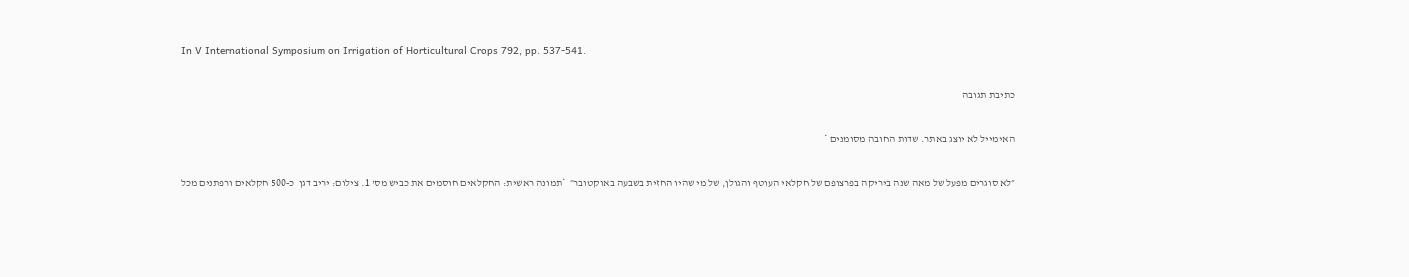In V International Symposium on Irrigation of Horticultural Crops 792, pp. 537-541.

כתיבת תגובה

האימייל לא יוצג באתר. שדות החובה מסומנים *

״לא סוגרים מפעל של מאה שנה ביריקה בפרצופם של חקלאי העוטף והגולן, של מי שהיו החזית בשבעה באוקטובר״  *תמונה ראשית: החקלאים חוסמים את כביש מס' 1. צילום: יריב דגן  כ-500 חקלאים ורפתנים מכל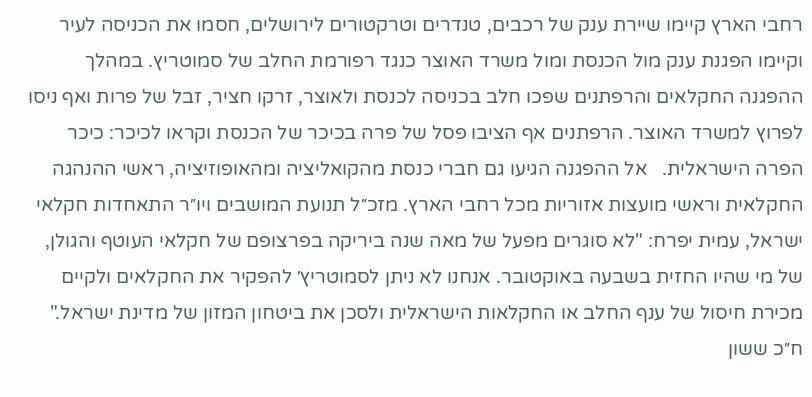רחבי הארץ קיימו שיירת ענק של רכבים, טנדרים וטרקטורים לירושלים, חסמו את הכניסה לעיר וקיימו הפגנת ענק מול הכנסת ומול משרד האוצר כנגד רפורמת החלב של סמוטריץ. במהלך ההפגנה החקלאים והרפתנים שפכו חלב בכניסה לכנסת ולאוצר, זרקו חציר, זבל של פרות ואף ניסו לפרוץ למשרד האוצר. הרפתנים אף הציבו פסל של פרה בכיכר של הכנסת וקראו לכיכר: כיכר הפרה הישראלית.   אל ההפגנה הגיעו גם חברי כנסת מהקואליציה ומהאופוזיציה, ראשי ההנהגה החקלאית וראשי מועצות אזוריות מכל רחבי הארץ. מזכ״ל תנועת המושבים ויו״ר התאחדות חקלאי ישראל, עמית יפרח: "לא סוגרים מפעל של מאה שנה ביריקה בפרצופם של חקלאי העוטף והגולן, של מי שהיו החזית בשבעה באוקטובר. אנחנו לא ניתן לסמוטריץ׳ להפקיר את החקלאים ולקיים מכירת חיסול של ענף החלב או החקלאות הישראלית ולסכן את ביטחון המזון של מדינת ישראל."  ח״כ ששון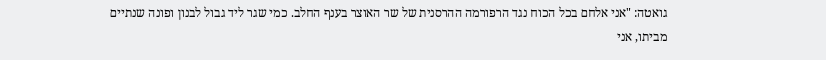גואטה: "אני אלחם בכל הכוח נגד הרפורמה ההרסנית של שר האוצר בענף החלב. כמי שגר ליד גבול לבנון ופונה שנתיים מביתו, אני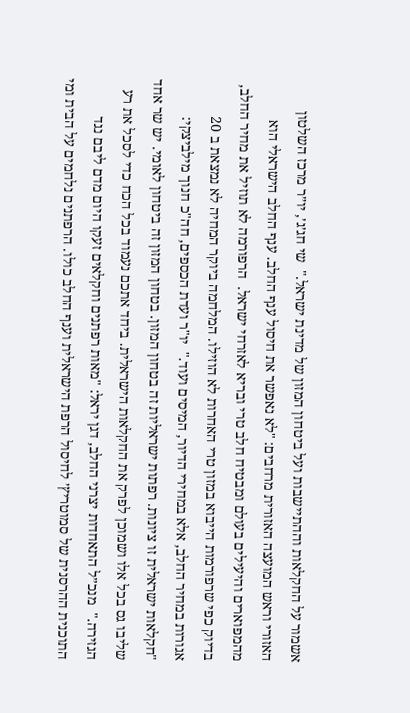אשמור על החקלאות וההתיישבות ועל ביטחון המזון של מדינת ישראל."  שי חג׳ג׳, יו״ר מרכז השלטון האזורי וראש המועצה האזורית מרחבים: "לא נאפשר את חיסול ענף החלב. ענף החלב הישראלי הוא מהמפוארים והיעילים בעולם ומבטיח חלב טרי ובריא לאזרחי ישראל.  הרפורמה לא תוזיל את מחיר החלב, בדיוק כפי שרפורמות הייבוא במזון טרי האחרות לא הוזילו. המלחמה ביוקר המחיה לא נמצאת ב 20 אגורות במחיר החלב, אלא במחירי הדיור, המיסים ועוד."  יו"ר ועדת הכספים, חה"כ חנוך מילביצקי: "חקלאות ישראלית זו ציונות. רפתות ישראליות זה בטחון המזון. בטחון המזון זה ביטחון לאומי. יש שר אחד שליבו גס בכל אלו ושמוכן לפרק את החקלאות הישראלית. ביחד אתכם נעמוד בכל הכח כדי לסכל את רע הגזירה."  מנכ״ל התאחדות יצרני החלב, דגן יראל: "מאות רפתנים וחקלאים זעקו היום מדם ליבם נגד התוכנית ההרסנית של סמוטריץ׳ לחיסול הרפת הישראלית וענף החלב כולו. הרפתנים נלחמים על הבית ומי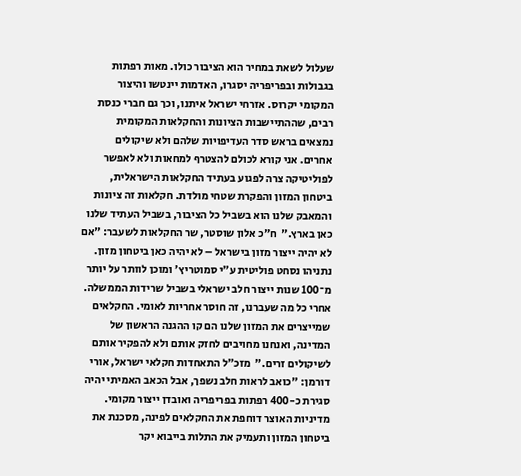שעלול לשאת במחיר הוא הציבור כולו. מאות רפתות בגבולות ובפריפריה יסגרו, האדמות יינטשו והיצור המקומי יקרוס. אזרחי ישראל איתנו, וכך גם חברי כנסת רבים, שההתיישבות הציונות והחקלאות המקומית נמצאים בראש סדר העדיפויות שלהם ולא שיקולים אחרים. אני קורא לכולם להצטרף למחאות ולא לאפשר לפוליטיקה צרה לפגוע בעתיד החקלאות הישראלית, ביטחון המזון והפקרת שטחי מולדת. חקלאות זה ציונות והמאבק שלנו הוא בשביל כל הציבור, בשביל העתיד שלנו כאן בארץ."  ח״כ אלון שוסטר, שר החקלאות לשעבר: "אם לא יהיה ייצור מזון בישראל – לא יהיה כאן ביטחון מזון. נתניהו נסחט פוליטית ע״י סמוטריץ׳ ומוכן לוותר על יותר מ־100 שנות ייצור חלב ישראלי בשביל שרידות הממשלה. אחרי כל מה שעברנו, זה חוסר אחריות לאומי. החקלאים שמייצרים את המזון שלנו הם קו ההגנה הראשון של המדינה, ואנחנו מחויבים לחזק אותם ולא להפקיר אותם לשיקולים זרים."  מזכ״ל התאחדות חקלאי ישראל, אורי דורמן: "כואב לראות חלב נשפך, אבל הכאב האמיתי יהיה סגירת כ-400 רפתות בפריפריה ואובדן ייצור מקומי. מדיניות האוצר דוחפת את החקלאים לפינה, מסכנת את ביטחון המזון ותעמיק את התלות בייבוא יקר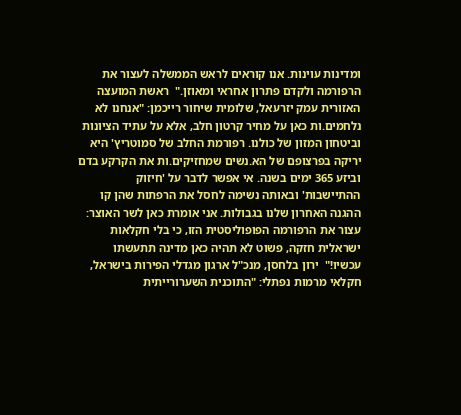ומדינות עוינות. אנו קוראים לראש הממשלה לעצור את הרפורמה ולקדם פתרון אחראי ומאוזן."  ראשת המועצה האזורית עמק יזרעאל, שלומית שיחור רייכמן: "אנחנו לא נלחמים.ות כאן על מחיר קרטון חלב, אלא על עתיד הציונות וביטחון המזון של כולנו. רפורמת החלב של סמוטריץ' היא יריקה בפרצופם של הא.נשים שמחזיקים.ות את הקרקע בדם וביזע 365 ימים בשנה. אי אפשר לדבר על 'חיזוק ההתיישבות' ובאותה נשימה לחסל את הרפתות שהן קו ההגנה האחרון שלנו בגבולות. אני אומרת כאן לשר האוצר: עצור את הרפורמה הפופוליסטית הזו, כי בלי חקלאות ישראלית חזקה, פשוט לא תהיה כאן מדינה תתעשתו עכשיו!"  ירון בלחסן, מנכ"ל ארגון מגדלי הפירות בישראל, חקלאי מרמות נפתלי: "התוכנית השערורייתית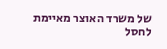של משרד האוצר מאיימת לחסל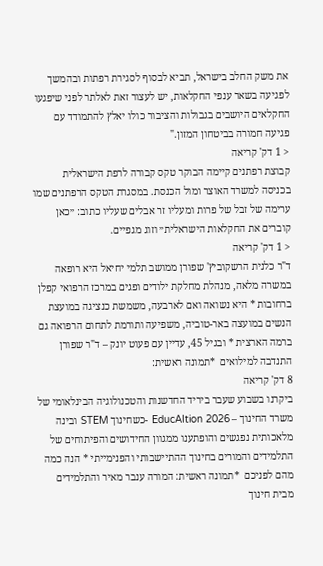את משק החלב בישראל, תביא לבסוף לסגירת רפתות ובהמשך לפגיעה בשאר ענפי החקלאות, יש לעצור זאת לאלתר לפני שיפגעו החקלאים היושבים בגבולות והציבור כולו יאלץ להתמודד עם פגיעה חמורה בביטחון המזון."
< 1 דק' קריאה
קבוצת רפתנים קיימה הבוקר טקס קבורה לרפת הישראלית בכניסה למשרד האוצר ומול הכנסת. במסגרת הטקס הרפתנים שמו ערימה של זבל של פרות ומעליו זר אבלים שעליו כתוב: ״כאן קוברים את החקלאות הישראלית״ וזוג מגפיים.
< 1 דק' קריאה
ד"ר כלנית הרשקוביץ' שפורן ממושב תלמי יחיאל היא רופאה במשרה מלאה, מנהלת מחלקת ילודים ופגים במרכז הרפואי קפלן ברחובות * היא נשואה ואם לארבעה, משמשת כנציגה במועצת הנשים במועצה באר-טוביה, משפיעה ותורמת לתחום הרפואה גם ברמה הארצית * ובגיל 45, עדיין עם פעוט יונק – ד"ר שפורן התנדבה למילואים  *תמונה ראשית:
8 דק' קריאה
ביקרנו בשבוע שעבר ביריד החדשנות והטכנולוגיה הבינלאומי של משרד החינוך – EducAItion 2026 -כשחינוך STEM ובינה מלאכותית נפגשים והופתענו ממגוון החידושים והפיתוחים של התלמידים והמורים בחינוך ההתיישבותי והפנימייתי * הנה כמה מהם לפניכם  *תמונה ראשית: המורה ענבר מאיר והתלמידים מבית חינוך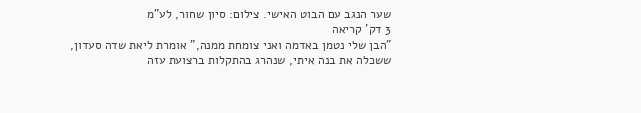שער הנגב עם הבוט האישי. צילום: סיון שחור, לע"מ
3 דק' קריאה
"הבן שלי נטמן באדמה ואני צומחת ממנה," אומרת ליאת שדה סעדון, ששכלה את בנה איתי, שנהרג בהתקלות ברצועת עזה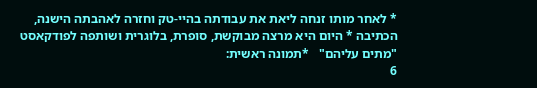* לאחר מותו זנחה ליאת את עבודתה בהיי-טק וחזרה לאהבתה הישנה, הכתיבה * היום היא מרצה מבוקשת, סופרת, בלוגרית ושותפה לפודקאסט "מתים עליהם"   *תמונה ראשית:
6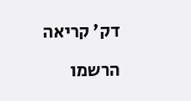דק' קריאה

הרשמו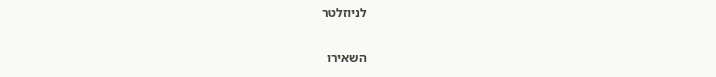לניוזלטר

השאירו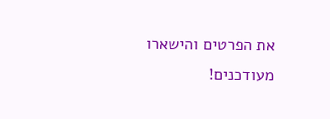את הפרטים והישארו מעודכנים!